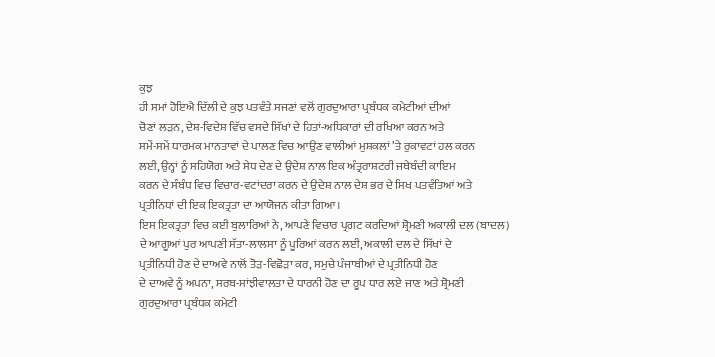ਕੁਝ
ਹੀ ਸਮਾਂ ਹੋਇਐ ਦਿੱਲੀ ਦੇ ਕੁਝ ਪਤਵੰਤੇ ਸਜਣਾਂ ਵਲੋਂ ਗੁਰਦੁਆਰਾ ਪ੍ਰਬੰਧਕ ਕਮੇਟੀਆਂ ਦੀਆਂ
ਚੋਣਾਂ ਲੜਨ, ਦੇਸ਼-ਵਿਦੇਸ਼ ਵਿੱਚ ਵਸਦੇ ਸਿੱਖਾਂ ਦੇ ਹਿਤਾਂ-ਅਧਿਕਾਰਾਂ ਦੀ ਰਖਿਆ ਕਰਨ ਅਤੇ
ਸਮੇਂ-ਸਮੇਂ ਧਾਰਮਕ ਮਾਨਤਾਵਾਂ ਦੇ ਪਾਲਣ ਵਿਚ ਆਉਣ ਵਾਲੀਆਂ ਮੁਸ਼ਕਲਾਂ ’ਤੇ ਰੁਕਾਵਟਾਂ ਹਲ ਕਰਨ
ਲਈ, ਉਨ੍ਹਾਂ ਨੂੰ ਸਹਿਯੋਗ ਅਤੇ ਸੇਧ ਦੇਣ ਦੇ ਉਦੇਸ਼ ਨਾਲ ਇਕ ਅੰਤ੍ਰਰਾਸ਼ਟਰੀ ਜਥੇਬੰਦੀ ਕਾਇਮ
ਕਰਨ ਦੇ ਸੰਬੰਧ ਵਿਚ ਵਿਚਾਰ-ਵਟਾਂਦਰਾ ਕਰਨ ਦੇ ਉਦੇਸ਼ ਨਾਲ ਦੇਸ਼ ਭਰ ਦੇ ਸਿਖ ਪਤਵੰਤਿਆਂ ਅਤੇ
ਪ੍ਰਤੀਨਿਧਾਂ ਦੀ ਇਕ ਇਕਤ੍ਰਤਾ ਦਾ ਆਯੋਜਨ ਕੀਤਾ ਗਿਆ।
ਇਸ ਇਕਤ੍ਰਤਾ ਵਿਚ ਕਈ ਬੁਲਾਰਿਆਂ ਨੇ, ਆਪਣੇ ਵਿਚਾਰ ਪ੍ਰਗਟ ਕਰਦਿਆਂ ਸ਼੍ਰੋਮਣੀ ਅਕਾਲੀ ਦਲ (ਬਾਦਲ)
ਦੇ ਆਗੂਆਂ ਪੁਰ ਆਪਣੀ ਸੱਤਾ-ਲਾਲਸਾ ਨੂੰ ਪੂਰਿਆਂ ਕਰਨ ਲਈ, ਅਕਾਲੀ ਦਲ ਦੇ ਸਿੱਖਾਂ ਦੇ
ਪ੍ਰਤੀਨਿਧੀ ਹੋਣ ਦੇ ਦਾਅਵੇ ਨਾਲੋਂ ਤੋੜ-ਵਿਛੋੜਾ ਕਰ, ਸਮੁਚੇ ਪੰਜਾਬੀਆਂ ਦੇ ਪ੍ਰਤੀਨਿਧੀ ਹੋਣ
ਦੇ ਦਾਅਵੇ ਨੂੰ ਅਪਨਾ, ਸਰਬ-ਸਾਂਝੀਵਾਲਤਾ ਦੇ ਧਾਰਨੀ ਹੋਣ ਦਾ ਰੂਪ ਧਾਰ ਲਏ ਜਾਣ ਅਤੇ ਸ਼੍ਰੋਮਣੀ
ਗੁਰਦੁਆਰਾ ਪ੍ਰਬੰਧਕ ਕਮੇਟੀ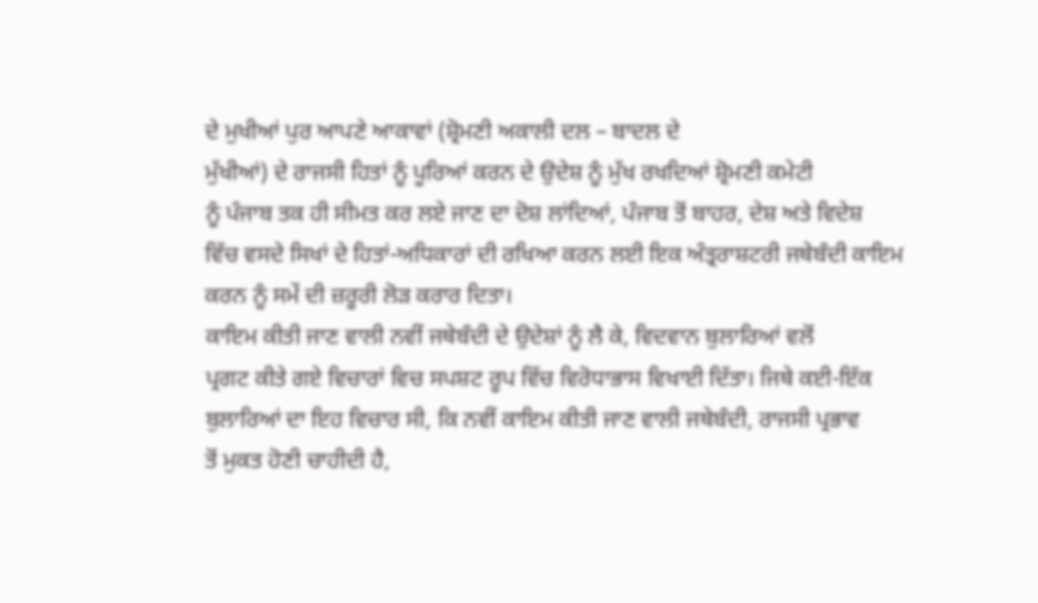ਦੇ ਮੁਖੀਆਂ ਪੁਰ ਆਪਣੇ ਆਕਾਵਾਂ (ਸ਼੍ਰੋਮਣੀ ਅਕਾਲੀ ਦਲ – ਬਾਦਲ ਦੇ
ਮੁੱਖੀਆਂ) ਦੇ ਰਾਜਸੀ ਹਿਤਾਂ ਨੂੰ ਪੂਰਿਆਂ ਕਰਨ ਦੇ ਉਦੇਸ਼ ਨੂੰ ਮੁੱਖ ਰਖਦਿਆਂ ਸ਼੍ਰੋਮਣੀ ਕਮੇਟੀ
ਨੂੰ ਪੰਜਾਬ ਤਕ ਹੀ ਸੀਮਤ ਕਰ ਲਏ ਜਾਣ ਦਾ ਦੋਸ਼ ਲਾਂਦਿਆਂ, ਪੰਜਾਬ ਤੋਂ ਬਾਹਰ, ਦੇਸ਼ ਅਤੇ ਵਿਦੇਸ਼
ਵਿੱਚ ਵਸਦੇ ਸਿਖਾਂ ਦੇ ਹਿਤਾਂ-ਅਧਿਕਾਰਾਂ ਦੀ ਰਖਿਆ ਕਰਨ ਲਈ ਇਕ ਅੰਤ੍ਰਰਾਸ਼ਟਰੀ ਜਥੇਬੰਦੀ ਕਾਇਮ
ਕਰਨ ਨੂੰ ਸਮੇਂ ਦੀ ਜ਼ਰੂਰੀ ਲੋੜ ਕਰਾਰ ਦਿਤਾ।
ਕਾਇਮ ਕੀਤੀ ਜਾਣ ਵਾਲੀ ਨਵੀਂ ਜਥੇਬੰਦੀ ਦੇ ਉਦੇਸ਼ਾਂ ਨੂੰ ਲੈ ਕੇ, ਵਿਦਵਾਨ ਬੁਲਾਰਿਆਂ ਵਲੋਂ
ਪ੍ਰਗਟ ਕੀਤੇ ਗਏ ਵਿਚਾਰਾਂ ਵਿਚ ਸਪਸ਼ਟ ਰੂਪ ਵਿੱਚ ਵਿਰੋਧਾਭਾਸ ਵਿਖਾਈ ਦਿੱਤਾ। ਜਿਥੇ ਕਈ-ਇੱਕ
ਬੁਲਾਰਿਆਂ ਦਾ ਇਹ ਵਿਚਾਰ ਸੀ, ਕਿ ਨਵੀਂ ਕਾਇਮ ਕੀਤੀ ਜਾਣ ਵਾਲੀ ਜਥੇਬੰਦੀ, ਰਾਜਸੀ ਪ੍ਰਭਾਵ
ਤੋਂ ਮੁਕਤ ਹੋਣੀ ਚਾਹੀਦੀ ਹੈ,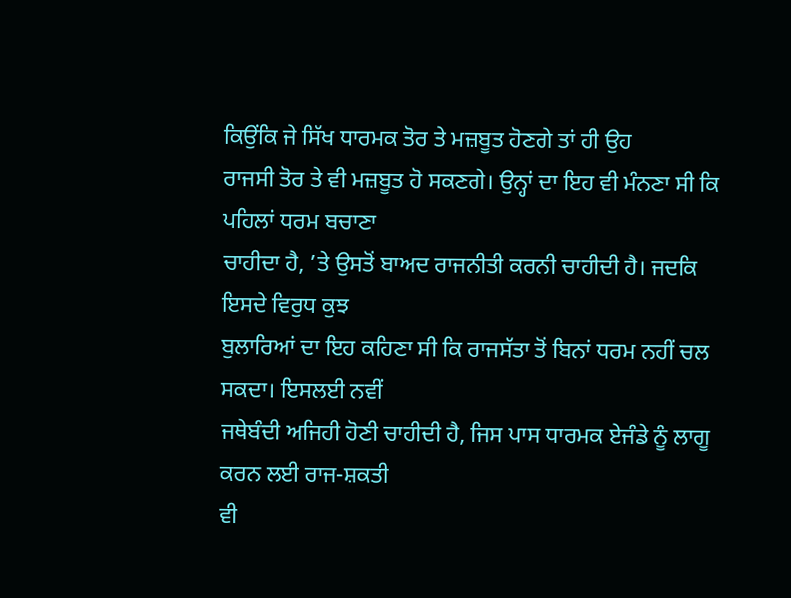ਕਿਉਂਕਿ ਜੇ ਸਿੱਖ ਧਾਰਮਕ ਤੋਰ ਤੇ ਮਜ਼ਬੂਤ ਹੋਣਗੇ ਤਾਂ ਹੀ ਉਹ
ਰਾਜਸੀ ਤੋਰ ਤੇ ਵੀ ਮਜ਼ਬੂਤ ਹੋ ਸਕਣਗੇ। ਉਨ੍ਹਾਂ ਦਾ ਇਹ ਵੀ ਮੰਨਣਾ ਸੀ ਕਿ ਪਹਿਲਾਂ ਧਰਮ ਬਚਾਣਾ
ਚਾਹੀਦਾ ਹੈ, ’ਤੇ ਉਸਤੋਂ ਬਾਅਦ ਰਾਜਨੀਤੀ ਕਰਨੀ ਚਾਹੀਦੀ ਹੈ। ਜਦਕਿ ਇਸਦੇ ਵਿਰੁਧ ਕੁਝ
ਬੁਲਾਰਿਆਂ ਦਾ ਇਹ ਕਹਿਣਾ ਸੀ ਕਿ ਰਾਜਸੱਤਾ ਤੋਂ ਬਿਨਾਂ ਧਰਮ ਨਹੀਂ ਚਲ ਸਕਦਾ। ਇਸਲਈ ਨਵੀਂ
ਜਥੇਬੰਦੀ ਅਜਿਹੀ ਹੋਣੀ ਚਾਹੀਦੀ ਹੈ, ਜਿਸ ਪਾਸ ਧਾਰਮਕ ਏਜੰਡੇ ਨੂੰ ਲਾਗੂ ਕਰਨ ਲਈ ਰਾਜ-ਸ਼ਕਤੀ
ਵੀ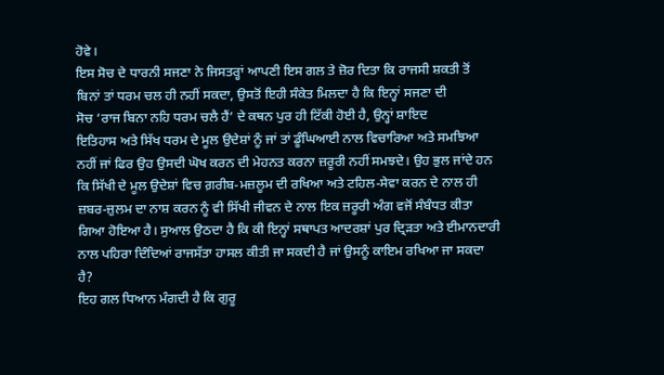ਹੋਵੇ।
ਇਸ ਸੋਚ ਦੇ ਧਾਰਨੀ ਸਜਣਾ ਨੇ ਜਿਸਤਰ੍ਹਾਂ ਆਪਣੀ ਇਸ ਗਲ ਤੇ ਜ਼ੋਰ ਦਿਤਾ ਕਿ ਰਾਜਸੀ ਸ਼ਕਤੀ ਤੋਂ
ਬਿਨਾਂ ਤਾਂ ਧਰਮ ਚਲ ਹੀ ਨਹੀਂ ਸਕਦਾ, ਉਸਤੋਂ ਇਹੀ ਸੰਕੇਤ ਮਿਲਦਾ ਹੈ ਕਿ ਇਨ੍ਹਾਂ ਸਜਣਾ ਦੀ
ਸੋਚ ‘ਰਾਜ ਬਿਨਾ ਨਹਿ ਧਰਮ ਚਲੈ ਹੈਂ’ ਦੇ ਕਥਨ ਪੁਰ ਹੀ ਟਿੱਕੀ ਹੋਈ ਹੈ, ਉਨ੍ਹਾਂ ਸ਼ਾਇਦ
ਇਤਿਹਾਸ ਅਤੇ ਸਿੱਖ ਧਰਮ ਦੇ ਮੂਲ ਉਦੇਸ਼ਾਂ ਨੂੰ ਜਾਂ ਤਾਂ ਡੂੰਘਿਆਈ ਨਾਲ ਵਿਚਾਰਿਆ ਅਤੇ ਸਮਝਿਆ
ਨਹੀਂ ਜਾਂ ਫਿਰ ਉਹ ਉਸਦੀ ਘੋਖ ਕਰਨ ਦੀ ਮੇਹਨਤ ਕਰਨਾ ਜ਼ਰੂਰੀ ਨਹੀਂ ਸਮਝਦੇ। ਉਹ ਭੁਲ ਜਾਂਦੇ ਹਨ
ਕਿ ਸਿੱਖੀ ਦੇ ਮੂਲ ਉਦੇਸ਼ਾਂ ਵਿਚ ਗ਼ਰੀਬ-ਮਜ਼ਲੂਮ ਦੀ ਰਖਿਆ ਅਤੇ ਟਹਿਲ-ਸੇਵਾ ਕਰਨ ਦੇ ਨਾਲ ਹੀ
ਜ਼ਬਰ-ਜ਼ੁਲਮ ਦਾ ਨਾਸ਼ ਕਰਨ ਨੂੰ ਵੀ ਸਿੱਖੀ ਜੀਵਨ ਦੇ ਨਾਲ ਇਕ ਜ਼ਰੂਰੀ ਅੰਗ ਵਜੋਂ ਸੰਬੰਧਤ ਕੀਤਾ
ਗਿਆ ਹੋਇਆ ਹੈ। ਸੁਆਲ ਉਠਦਾ ਹੈ ਕਿ ਕੀ ਇਨ੍ਹਾਂ ਸਥਾਪਤ ਆਦਰਸ਼ਾਂ ਪੁਰ ਦ੍ਰਿੜਤਾ ਅਤੇ ਈਮਾਨਦਾਰੀ
ਨਾਲ ਪਹਿਰਾ ਦਿੰਦਿਆਂ ਰਾਜਸੱਤਾ ਹਾਸਲ ਕੀਤੀ ਜਾ ਸਕਦੀ ਹੈ ਜਾਂ ਉਸਨੂੰ ਕਾਇਮ ਰਖਿਆ ਜਾ ਸਕਦਾ
ਹੈ?
ਇਹ ਗਲ ਧਿਆਨ ਮੰਗਦੀ ਹੈ ਕਿ ਗੁਰੂ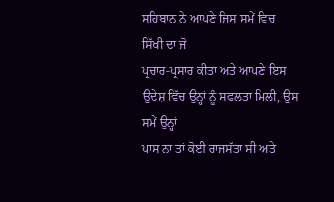ਸਹਿਬਾਨ ਨੇ ਆਪਣੇ ਜਿਸ ਸਮੇਂ ਵਿਚ ਸਿੱਖੀ ਦਾ ਜੋ
ਪ੍ਰਚਾਰ-ਪ੍ਰਸਾਰ ਕੀਤਾ ਅਤੇ ਆਪਣੇ ਇਸ ਉਦੇਸ਼ ਵਿੱਚ ਉਨ੍ਹਾਂ ਨੂੰ ਸਫਲਤਾ ਮਿਲੀ, ਉਸ ਸਮੇਂ ਉਨ੍ਹਾਂ
ਪਾਸ ਨਾ ਤਾਂ ਕੋਈ ਰਾਜਸੱਤਾ ਸੀ ਅਤੇ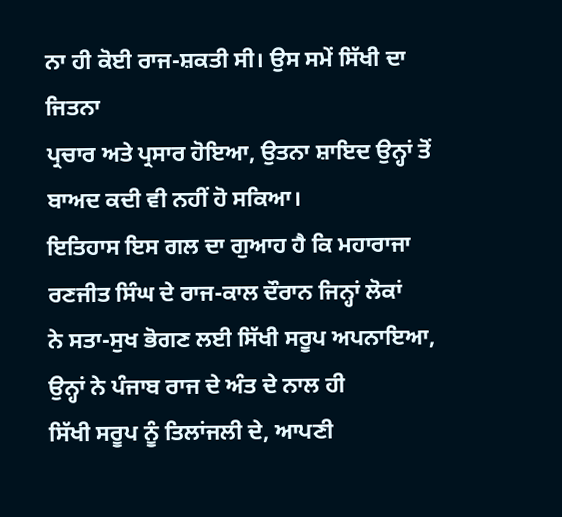ਨਾ ਹੀ ਕੋਈ ਰਾਜ-ਸ਼ਕਤੀ ਸੀ। ਉਸ ਸਮੇਂ ਸਿੱਖੀ ਦਾ ਜਿਤਨਾ
ਪ੍ਰਚਾਰ ਅਤੇ ਪ੍ਰਸਾਰ ਹੋਇਆ, ਉਤਨਾ ਸ਼ਾਇਦ ਉਨ੍ਹਾਂ ਤੋਂ ਬਾਅਦ ਕਦੀ ਵੀ ਨਹੀਂ ਹੋ ਸਕਿਆ।
ਇਤਿਹਾਸ ਇਸ ਗਲ ਦਾ ਗੁਆਹ ਹੈ ਕਿ ਮਹਾਰਾਜਾ ਰਣਜੀਤ ਸਿੰਘ ਦੇ ਰਾਜ-ਕਾਲ ਦੌਰਾਨ ਜਿਨ੍ਹਾਂ ਲੋਕਾਂ
ਨੇ ਸਤਾ-ਸੁਖ ਭੋਗਣ ਲਈ ਸਿੱਖੀ ਸਰੂਪ ਅਪਨਾਇਆ, ਉਨ੍ਹਾਂ ਨੇ ਪੰਜਾਬ ਰਾਜ ਦੇ ਅੰਤ ਦੇ ਨਾਲ ਹੀ
ਸਿੱਖੀ ਸਰੂਪ ਨੂੰ ਤਿਲਾਂਜਲੀ ਦੇ, ਆਪਣੀ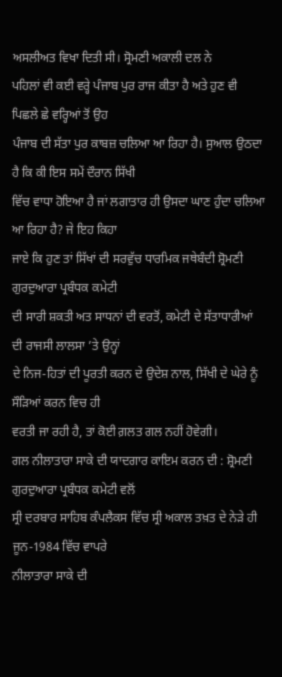ਅਸਲੀਅਤ ਵਿਖਾ ਦਿਤੀ ਸੀ। ਸ੍ਰੋਮਣੀ ਅਕਾਲੀ ਦਲ ਨੇ
ਪਹਿਲਾਂ ਵੀ ਕਈ ਵਰ੍ਹੇ ਪੰਜਾਬ ਪੁਰ ਰਾਜ ਕੀਤਾ ਹੈ ਅਤੇ ਹੁਣ ਵੀ ਪਿਛਲੇ ਛੇ ਵਰ੍ਹਿਆਂ ਤੋਂ ਉਹ
ਪੰਜਾਬ ਦੀ ਸੱਤਾ ਪੁਰ ਕਾਬਜ਼ ਚਲਿਆ ਆ ਰਿਹਾ ਹੈ। ਸੁਆਲ ਉਠਦਾ ਹੈ ਕਿ ਕੀ ਇਸ ਸਮੇਂ ਦੌਰਾਨ ਸਿੱਖੀ
ਵਿੱਚ ਵਾਧਾ ਹੋਇਆ ਹੈ ਜਾਂ ਲਗਾਤਾਰ ਹੀ ਉਸਦਾ ਘਾਣ ਹੁੰਦਾ ਚਲਿਆ ਆ ਰਿਹਾ ਹੈ? ਜੇ ਇਹ ਕਿਹਾ
ਜਾਏ ਕਿ ਹੁਣ ਤਾਂ ਸਿੱਖਾਂ ਦੀ ਸਰਵੁੱਚ ਧਾਰਮਿਕ ਜਥੇਬੰਦੀ ਸ਼੍ਰੋਮਣੀ ਗੁਰਦੁਆਰਾ ਪ੍ਰਬੰਧਕ ਕਮੇਟੀ
ਦੀ ਸਾਰੀ ਸ਼ਕਤੀ ਅਤ ਸਾਧਨਾਂ ਦੀ ਵਰਤੋਂ, ਕਮੇਟੀ ਦੇ ਸੱਤਾਧਾਰੀਆਂ ਦੀ ਰਾਜਸੀ ਲਾਲਸਾ ’ਤੇ ਉਨ੍ਹਾਂ
ਦੇ ਨਿਜ-ਹਿਤਾਂ ਦੀ ਪੂਰਤੀ ਕਰਨ ਦੇ ਉਦੇਸ਼ ਨਾਲ, ਸਿੱਖੀ ਦੇ ਘੇਰੇ ਨੂੰ ਸੌੜਿਆਂ ਕਰਨ ਵਿਚ ਹੀ
ਵਰਤੀ ਜਾ ਰਹੀ ਹੈ, ਤਾਂ ਕੋਈ ਗ਼ਲਤ ਗਲ ਨਹੀਂ ਹੋਵੇਗੀ।
ਗਲ ਨੀਲਾਤਾਰਾ ਸਾਕੇ ਦੀ ਯਾਦਗਾਰ ਕਾਇਮ ਕਰਨ ਦੀ : ਸ਼੍ਰੋਮਣੀ ਗੁਰਦੁਆਰਾ ਪ੍ਰਬੰਧਕ ਕਮੇਟੀ ਵਲੋਂ
ਸ੍ਰੀ ਦਰਬਾਰ ਸਾਹਿਬ ਕੰਪਲੈਕਸ ਵਿੱਚ ਸ੍ਰੀ ਅਕਾਲ ਤਖ਼ਤ ਦੇ ਨੇੜੇ ਹੀ ਜੂਨ-1984 ਵਿੱਚ ਵਾਪਰੇ
ਨੀਲਾਤਾਰਾ ਸਾਕੇ ਦੀ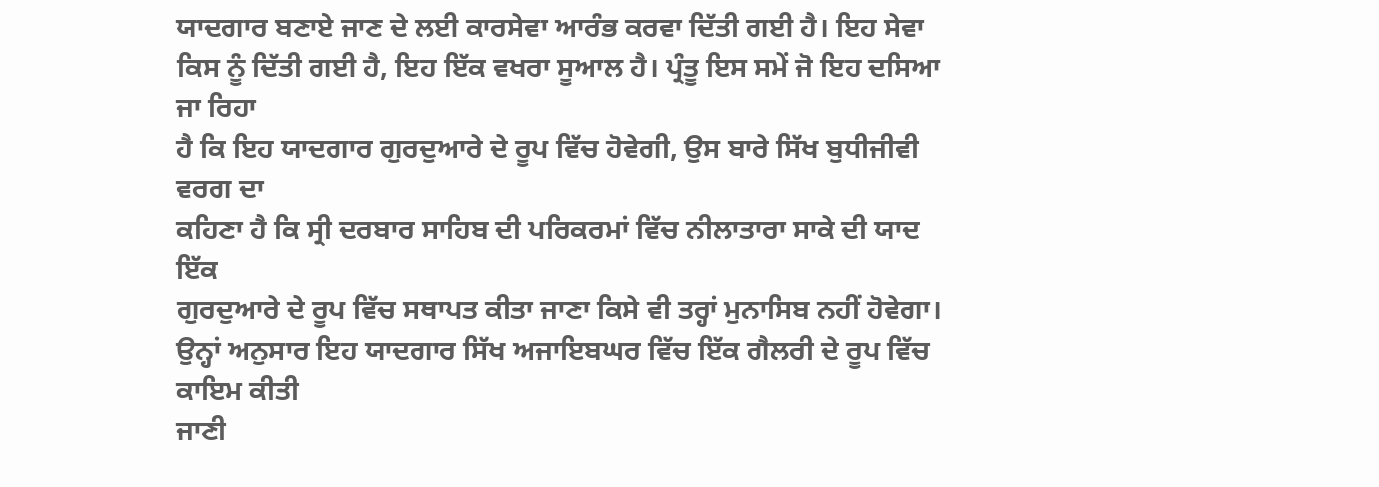ਯਾਦਗਾਰ ਬਣਾਏ ਜਾਣ ਦੇ ਲਈ ਕਾਰਸੇਵਾ ਆਰੰਭ ਕਰਵਾ ਦਿੱਤੀ ਗਈ ਹੈ। ਇਹ ਸੇਵਾ
ਕਿਸ ਨੂੰ ਦਿੱਤੀ ਗਈ ਹੈ, ਇਹ ਇੱਕ ਵਖਰਾ ਸੂਆਲ ਹੈ। ਪ੍ਰੰਤੂ ਇਸ ਸਮੇਂ ਜੋ ਇਹ ਦਸਿਆ ਜਾ ਰਿਹਾ
ਹੈ ਕਿ ਇਹ ਯਾਦਗਾਰ ਗੁਰਦੁਆਰੇ ਦੇ ਰੂਪ ਵਿੱਚ ਹੋਵੇਗੀ, ਉਸ ਬਾਰੇ ਸਿੱਖ ਬੁਧੀਜੀਵੀ ਵਰਗ ਦਾ
ਕਹਿਣਾ ਹੈ ਕਿ ਸ੍ਰੀ ਦਰਬਾਰ ਸਾਹਿਬ ਦੀ ਪਰਿਕਰਮਾਂ ਵਿੱਚ ਨੀਲਾਤਾਰਾ ਸਾਕੇ ਦੀ ਯਾਦ ਇੱਕ
ਗੁਰਦੁਆਰੇ ਦੇ ਰੂਪ ਵਿੱਚ ਸਥਾਪਤ ਕੀਤਾ ਜਾਣਾ ਕਿਸੇ ਵੀ ਤਰ੍ਹਾਂ ਮੁਨਾਸਿਬ ਨਹੀਂ ਹੋਵੇਗਾ।
ਉਨ੍ਹਾਂ ਅਨੁਸਾਰ ਇਹ ਯਾਦਗਾਰ ਸਿੱਖ ਅਜਾਇਬਘਰ ਵਿੱਚ ਇੱਕ ਗੈਲਰੀ ਦੇ ਰੂਪ ਵਿੱਚ ਕਾਇਮ ਕੀਤੀ
ਜਾਣੀ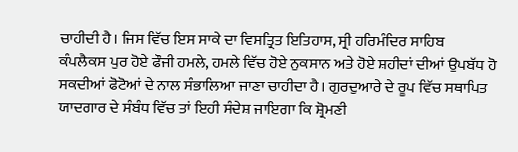ਚਾਹੀਦੀ ਹੈ। ਜਿਸ ਵਿੱਚ ਇਸ ਸਾਕੇ ਦਾ ਵਿਸਤ੍ਰਿਤ ਇਤਿਹਾਸ, ਸ੍ਰੀ ਹਰਿਮੰਦਿਰ ਸਾਹਿਬ
ਕੰਪਲੈਕਸ ਪੁਰ ਹੋਏ ਫੌਜੀ ਹਮਲੇ, ਹਮਲੇ ਵਿੱਚ ਹੋਏ ਨੁਕਸਾਨ ਅਤੇ ਹੋਏ ਸ਼ਹੀਦਾਂ ਦੀਆਂ ਉਪਬੱਧ ਹੋ
ਸਕਦੀਆਂ ਫੋਟੋਆਂ ਦੇ ਨਾਲ ਸੰਭਾਲਿਆ ਜਾਣਾ ਚਾਹੀਦਾ ਹੈ। ਗੁਰਦੁਆਰੇ ਦੇ ਰੂਪ ਵਿੱਚ ਸਥਾਪਿਤ
ਯਾਦਗਾਰ ਦੇ ਸੰਬੰਧ ਵਿੱਚ ਤਾਂ ਇਹੀ ਸੰਦੇਸ਼ ਜਾਇਗਾ ਕਿ ਸ਼੍ਰੋਮਣੀ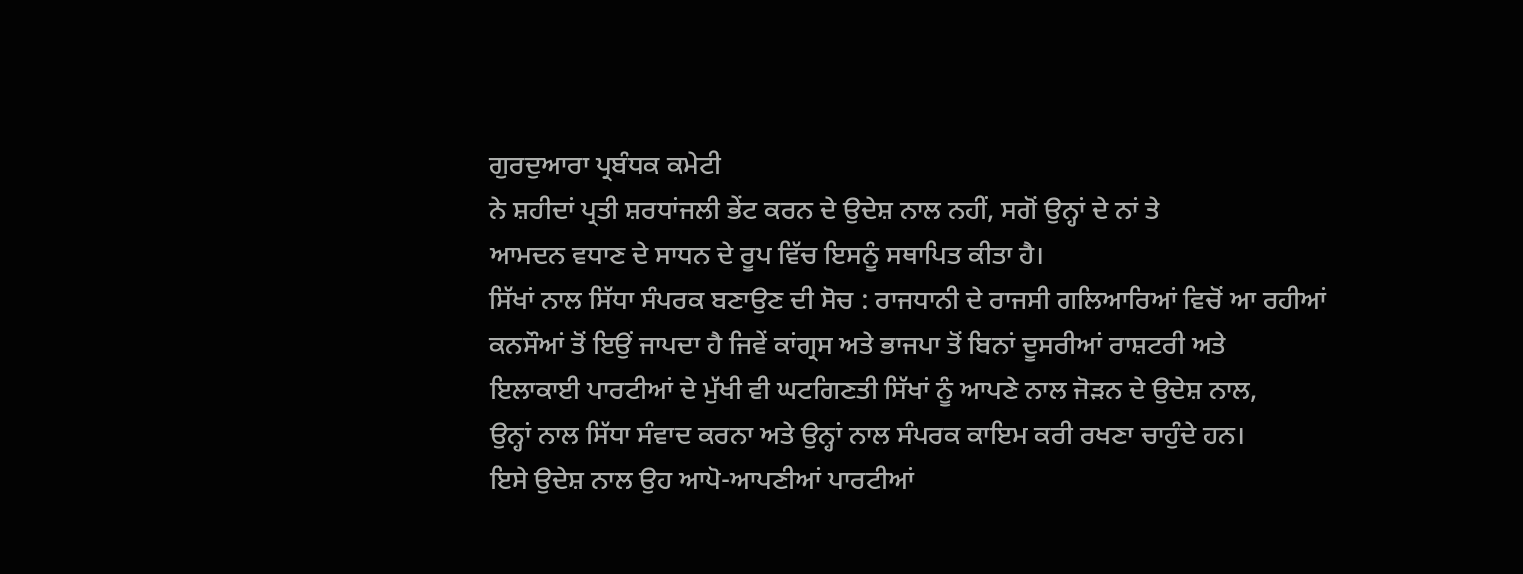ਗੁਰਦੁਆਰਾ ਪ੍ਰਬੰਧਕ ਕਮੇਟੀ
ਨੇ ਸ਼ਹੀਦਾਂ ਪ੍ਰਤੀ ਸ਼ਰਧਾਂਜਲੀ ਭੇਂਟ ਕਰਨ ਦੇ ਉਦੇਸ਼ ਨਾਲ ਨਹੀਂ, ਸਗੋਂ ਉਨ੍ਹਾਂ ਦੇ ਨਾਂ ਤੇ
ਆਮਦਨ ਵਧਾਣ ਦੇ ਸਾਧਨ ਦੇ ਰੂਪ ਵਿੱਚ ਇਸਨੂੰ ਸਥਾਪਿਤ ਕੀਤਾ ਹੈ।
ਸਿੱਖਾਂ ਨਾਲ ਸਿੱਧਾ ਸੰਪਰਕ ਬਣਾਉਣ ਦੀ ਸੋਚ : ਰਾਜਧਾਨੀ ਦੇ ਰਾਜਸੀ ਗਲਿਆਰਿਆਂ ਵਿਚੋਂ ਆ ਰਹੀਆਂ
ਕਨਸੌਆਂ ਤੋਂ ਇਉਂ ਜਾਪਦਾ ਹੈ ਜਿਵੇਂ ਕਾਂਗ੍ਰਸ ਅਤੇ ਭਾਜਪਾ ਤੋਂ ਬਿਨਾਂ ਦੂਸਰੀਆਂ ਰਾਸ਼ਟਰੀ ਅਤੇ
ਇਲਾਕਾਈ ਪਾਰਟੀਆਂ ਦੇ ਮੁੱਖੀ ਵੀ ਘਟਗਿਣਤੀ ਸਿੱਖਾਂ ਨੂੰ ਆਪਣੇ ਨਾਲ ਜੋੜਨ ਦੇ ਉਦੇਸ਼ ਨਾਲ,
ਉਨ੍ਹਾਂ ਨਾਲ ਸਿੱਧਾ ਸੰਵਾਦ ਕਰਨਾ ਅਤੇ ਉਨ੍ਹਾਂ ਨਾਲ ਸੰਪਰਕ ਕਾਇਮ ਕਰੀ ਰਖਣਾ ਚਾਹੁੰਦੇ ਹਨ।
ਇਸੇ ਉਦੇਸ਼ ਨਾਲ ਉਹ ਆਪੋ-ਆਪਣੀਆਂ ਪਾਰਟੀਆਂ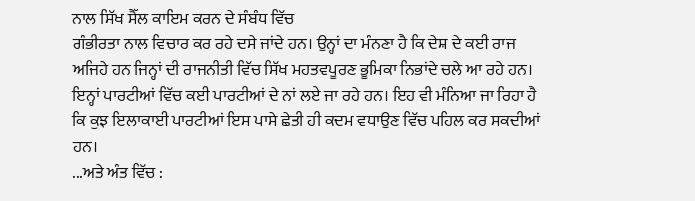ਨਾਲ ਸਿੱਖ ਸੈੱਲ ਕਾਇਮ ਕਰਨ ਦੇ ਸੰਬੰਧ ਵਿੱਚ
ਗੰਭੀਰਤਾ ਨਾਲ ਵਿਚਾਰ ਕਰ ਰਹੇ ਦਸੇ ਜਾਂਦੇ ਹਨ। ਉਨ੍ਹਾਂ ਦਾ ਮੰਨਣਾ ਹੈ ਕਿ ਦੇਸ਼ ਦੇ ਕਈ ਰਾਜ
ਅਜਿਹੇ ਹਨ ਜਿਨ੍ਹਾਂ ਦੀ ਰਾਜਨੀਤੀ ਵਿੱਚ ਸਿੱਖ ਮਹਤਵਪੂਰਣ ਭੂਮਿਕਾ ਨਿਭਾਂਦੇ ਚਲੇ ਆ ਰਹੇ ਹਨ।
ਇਨ੍ਹਾਂ ਪਾਰਟੀਆਂ ਵਿੱਚ ਕਈ ਪਾਰਟੀਆਂ ਦੇ ਨਾਂ ਲਏ ਜਾ ਰਹੇ ਹਨ। ਇਹ ਵੀ ਮੰਨਿਆ ਜਾ ਰਿਹਾ ਹੈ
ਕਿ ਕੁਝ ਇਲਾਕਾਈ ਪਾਰਟੀਆਂ ਇਸ ਪਾਸੇ ਛੇਤੀ ਹੀ ਕਦਮ ਵਧਾਉਣ ਵਿੱਚ ਪਹਿਲ ਕਰ ਸਕਦੀਆਂ ਹਨ।
...ਅਤੇ ਅੰਤ ਵਿੱਚ :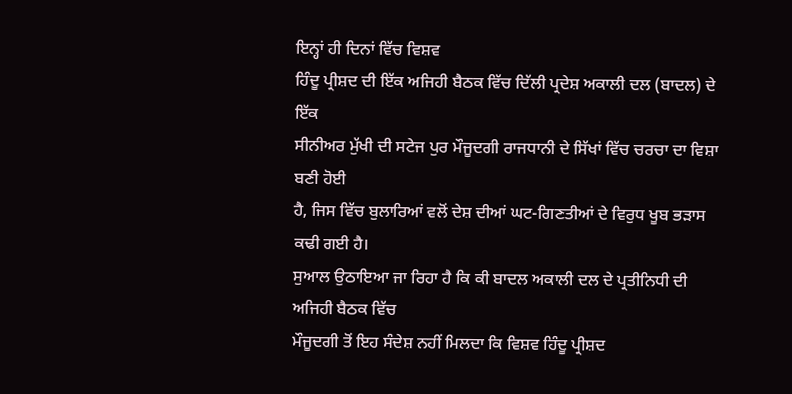ਇਨ੍ਹਾਂ ਹੀ ਦਿਨਾਂ ਵਿੱਚ ਵਿਸ਼ਵ
ਹਿੰਦੂ ਪ੍ਰੀਸ਼ਦ ਦੀ ਇੱਕ ਅਜਿਹੀ ਬੈਠਕ ਵਿੱਚ ਦਿੱਲੀ ਪ੍ਰਦੇਸ਼ ਅਕਾਲੀ ਦਲ (ਬਾਦਲ) ਦੇ ਇੱਕ
ਸੀਨੀਅਰ ਮੁੱਖੀ ਦੀ ਸਟੇਜ ਪੁਰ ਮੌਜੂਦਗੀ ਰਾਜਧਾਨੀ ਦੇ ਸਿੱਖਾਂ ਵਿੱਚ ਚਰਚਾ ਦਾ ਵਿਸ਼ਾ ਬਣੀ ਹੋਈ
ਹੈ, ਜਿਸ ਵਿੱਚ ਬੁਲਾਰਿਆਂ ਵਲੋਂ ਦੇਸ਼ ਦੀਆਂ ਘਟ-ਗਿਣਤੀਆਂ ਦੇ ਵਿਰੁਧ ਖੂਬ ਭੜਾਸ ਕਢੀ ਗਈ ਹੈ।
ਸੁਆਲ ਉਠਾਇਆ ਜਾ ਰਿਹਾ ਹੈ ਕਿ ਕੀ ਬਾਦਲ ਅਕਾਲੀ ਦਲ ਦੇ ਪ੍ਰਤੀਨਿਧੀ ਦੀ ਅਜਿਹੀ ਬੈਠਕ ਵਿੱਚ
ਮੌਜੂਦਗੀ ਤੋਂ ਇਹ ਸੰਦੇਸ਼ ਨਹੀਂ ਮਿਲਦਾ ਕਿ ਵਿਸ਼ਵ ਹਿੰਦੂ ਪ੍ਰੀਸ਼ਦ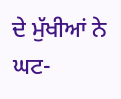ਦੇ ਮੁੱਖੀਆਂ ਨੇ ਘਟ-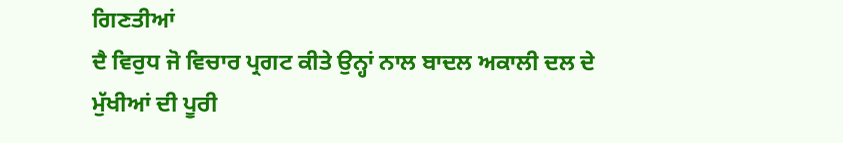ਗਿਣਤੀਆਂ
ਦੈ ਵਿਰੁਧ ਜੋ ਵਿਚਾਰ ਪ੍ਰਗਟ ਕੀਤੇ ਉਨ੍ਹਾਂ ਨਾਲ ਬਾਦਲ ਅਕਾਲੀ ਦਲ ਦੇ ਮੁੱਖੀਆਂ ਦੀ ਪੂਰੀ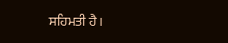ਸਹਿਮਤੀ ਹੈ।